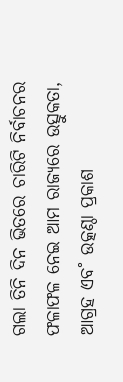ଗଲା ତିନି ଦିନ ଭିତରେ ଚାରିଟି ନିର୍ବାଚନର ଫଳାଫଳ ନେଇ ଆମ ରାଜ୍ୟରେ ଉତ୍ସୁକତା, ଆଗ୍ରହ ଏବ˚ ଉତ୍କଣ୍ଠା ପ୍ରକାଶ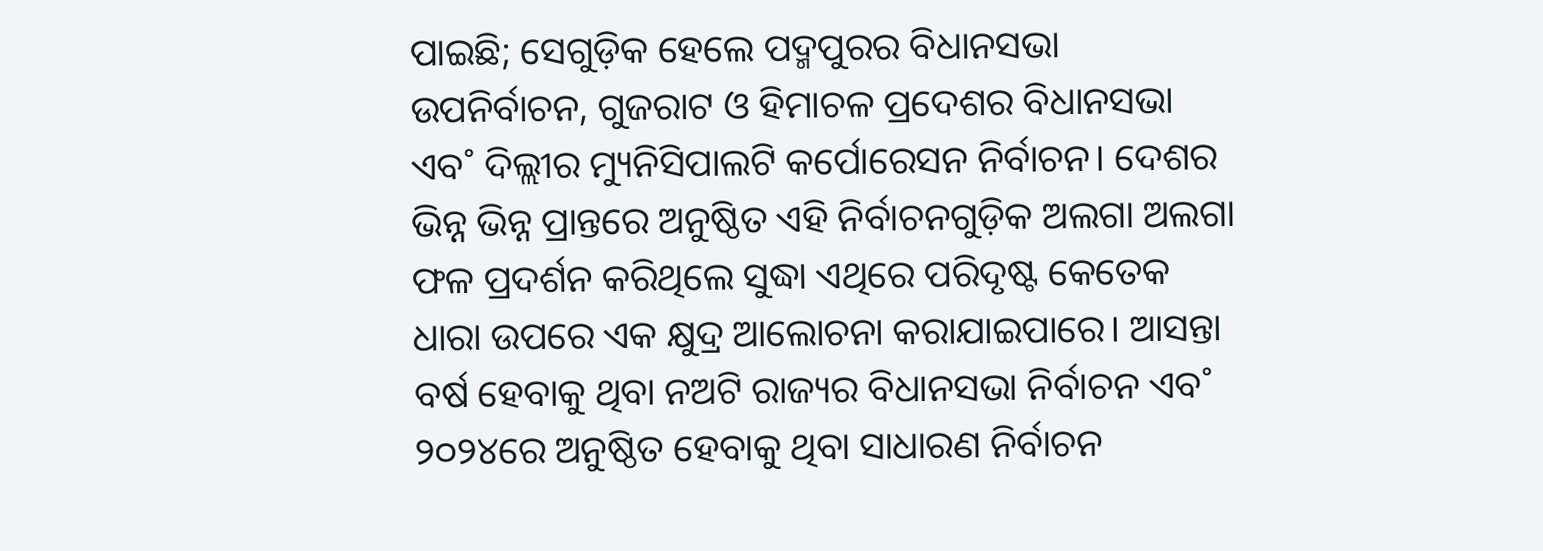ପାଇଛି; ସେଗୁଡ଼ିକ ହେଲେ ପଦ୍ମପୁରର ବିଧାନସଭା ଉପନିର୍ବାଚନ, ଗୁଜରାଟ ଓ ହିମାଚଳ ପ୍ରଦେଶର ବିଧାନସଭା ଏବ˚ ଦିଲ୍ଲୀର ମ୍ୟୁନିସିପାଲଟି କର୍ପୋରେସନ ନିର୍ବାଚନ। ଦେଶର ଭିନ୍ନ ଭିନ୍ନ ପ୍ରାନ୍ତରେ ଅନୁଷ୍ଠିତ ଏହି ନିର୍ବାଚନଗୁଡ଼ିକ ଅଲଗା ଅଲଗା ଫଳ ପ୍ରଦର୍ଶନ କରିଥିଲେ ସୁଦ୍ଧା ଏଥିରେ ପରିଦୃଷ୍ଟ କେତେକ ଧାରା ଉପରେ ଏକ କ୍ଷୁଦ୍ର ଆଲୋଚନା କରାଯାଇପାରେ। ଆସନ୍ତା ବର୍ଷ ହେବାକୁ ଥିବା ନଅଟି ରାଜ୍ୟର ବିଧାନସଭା ନିର୍ବାଚନ ଏବ˚ ୨୦୨୪ରେ ଅନୁଷ୍ଠିତ ହେବାକୁ ଥିବା ସାଧାରଣ ନିର୍ବାଚନ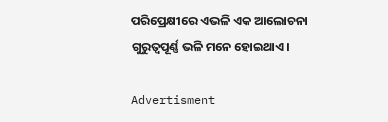ପରିପ୍ରେକ୍ଷୀରେ ଏଭଳି ଏକ ଆଲୋଚନା ଗୁରୁତ୍ବପୂର୍ଣ୍ଣ ଭଳି ମନେ ହୋଇଥାଏ।

Advertisment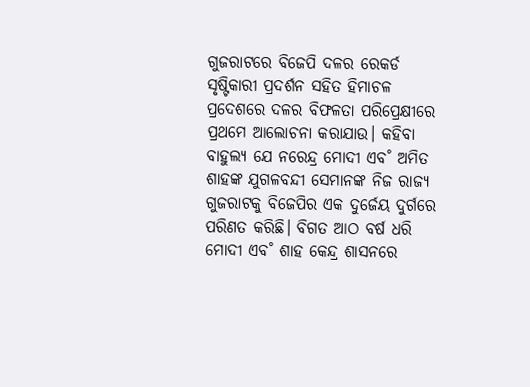ଗୁଜରାଟରେ ବିଜେପି ଦଳର ରେକର୍ଡ ସୃଷ୍ଟିକାରୀ ପ୍ରଦର୍ଶନ ସହିତ ହିମାଚଳ ପ୍ରଦେଶରେ ଦଳର ବିଫଳତା ପରିପ୍ରେକ୍ଷୀରେ ପ୍ରଥମେ ଆଲୋଚନା କରାଯାଉ। କହିବା ବାହୁଲ୍ୟ ଯେ ନରେନ୍ଦ୍ର ମୋଦୀ ଏବ˚ ଅମିତ ଶାହଙ୍କ ଯୁଗଳବନ୍ଦୀ ସେମାନଙ୍କ ନିଜ ରାଜ୍ୟ ଗୁଜରାଟକୁ ବିଜେପିର ଏକ ଦୁର୍ଜେୟ ଦୁର୍ଗରେ ପରିଣତ କରିଛି। ବିଗତ ଆଠ ବର୍ଷ ଧରି ମୋଦୀ ଏବ˚ ଶାହ କେନ୍ଦ୍ର ଶାସନରେ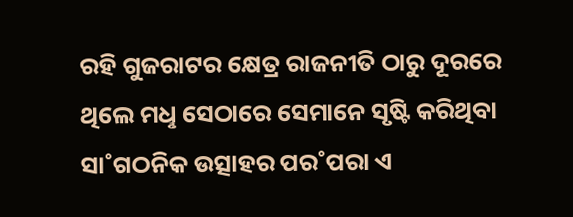ରହି ଗୁଜରାଟର କ୍ଷେତ୍ର ରାଜନୀତି ଠାରୁ ଦୂରରେ ଥିଲେ ମଧୢ ସେଠାରେ ସେମାନେ ସୃଷ୍ଟି କରିଥିବା ସା˚ଗଠନିକ ଉତ୍ସାହର ପର˚ପରା ଏ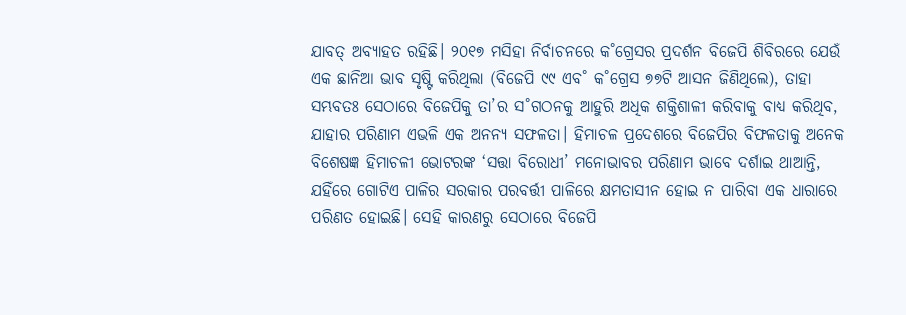ଯାବତ୍‌ ଅବ୍ୟାହତ ରହିଛି। ୨୦୧୭ ମସିହା ନିର୍ବାଚନରେ କ˚ଗ୍ରେସର ପ୍ରଦର୍ଶନ ବିଜେପି ଶିବିରରେ ଯେଉଁ ଏକ ଛାନିଆ ଭାବ ସୃଷ୍ଟି କରିଥିଲା (ବିଜେପି ୯୯ ଏବ˚ କ˚ଗ୍ରେସ ୭୭ଟି ଆସନ ଜିଣିଥିଲେ), ତାହା ସମ୍ଭବତଃ ସେଠାରେ ବିଜେପିକୁ ତା’ର ସ˚ଗଠନକୁ ଆହୁରି ଅଧିକ ଶକ୍ତିଶାଳୀ କରିବାକୁ ବାଧ୍ୟ କରିଥିବ, ଯାହାର ପରିଣାମ ଏଭଳି ଏକ ଅନନ୍ୟ ସଫଳତା। ହିମାଚଳ ପ୍ରଦେଶରେ ବିଜେପିର ବିଫଳତାକୁ ଅନେକ ବିଶେଷଜ୍ଞ ହିମାଚଳୀ ଭୋଟରଙ୍କ ‘ସତ୍ତା ବିରୋଧୀ’ ମନୋଭାବର ପରିଣାମ ଭାବେ ଦର୍ଶାଇ ଥାଆନ୍ତି, ଯହିଁରେ ଗୋଟିଏ ପାଳିର ସରକାର ପରବର୍ତ୍ତୀ ପାଳିରେ କ୍ଷମତାସୀନ ହୋଇ ନ ପାରିବା ଏକ ଧାରାରେ ପରିଣତ ହୋଇଛି। ସେହି କାରଣରୁ ସେଠାରେ ବିଜେପି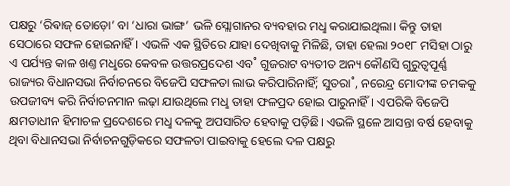ପକ୍ଷରୁ ‘ରିଵାଜ୍‌ ତୋଡ଼ୋ’ ବା ‘ଧାରା ଭାଙ୍ଗ’ ଭଳି ସ୍ଲୋଗାନର ବ୍ୟବହାର ମଧୢ କରାଯାଇଥିଲା। କିନ୍ତୁ ତାହା ସେଠାରେ ସଫଳ ହୋଇନାହିଁ। ଏଭଳି ଏକ ସ୍ଥିତିରେ ଯାହା ଦେଖିବାକୁ ମିଳିଛି, ତାହା ହେଲା ୨୦୧୮ ମସିହା ଠାରୁ ଏ ପର୍ଯ୍ୟନ୍ତ କାଳ ଖଣ୍ତ ମଧୢରେ କେବଳ ଉତ୍ତରପ୍ରଦେଶ ଏବ˚ ଗୁଜରାଟ ବ୍ୟତୀତ ଅନ୍ୟ କୌଣସି ଗୁରୁତ୍ବପୂର୍ଣ୍ଣ ରାଜ୍ୟର ବିଧାନସଭା ନିର୍ବାଚନରେ ବିଜେପି ସଫଳତା ଲାଭ କରିପାରିନାହିଁ; ସୁତରା˚, ନରେନ୍ଦ୍ର ମୋଦୀଙ୍କ ଚମକକୁ ଉପଜୀବ୍ୟ କରି ନିର୍ବାଚନମାନ ଲଢ଼ା ଯାଉଥିଲେ ମଧୢ ତାହା ଫଳପ୍ରଦ ହୋଇ ପାରୁନାହିଁ। ଏପରିକି ବିଜେପି କ୍ଷମତାଧୀନ ହିମାଚଳ ପ୍ରଦେଶରେ ମଧୢ ଦଳକୁ ଅପସାରିତ ହେବାକୁ ପଡ଼ିଛି। ଏଭଳି ସ୍ଥଳେ ଆସନ୍ତା ବର୍ଷ ହେବାକୁ ଥିବା ବିଧାନସଭା ନିର୍ବାଚନଗୁଡ଼ିକରେ ସଫଳତା ପାଇବାକୁ ହେଲେ ଦଳ ପକ୍ଷରୁ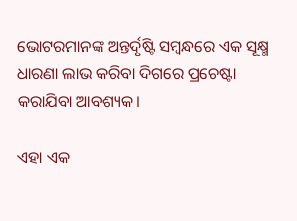ଭୋଟରମାନଙ୍କ ଅନ୍ତର୍ଦୃଷ୍ଟି ସମ୍ବନ୍ଧରେ ଏକ ସୂକ୍ଷ୍ମ ଧାରଣା ଲାଭ କରିବା ଦିଗରେ ପ୍ରଚେଷ୍ଟା କରାଯିବା ଆବଶ୍ୟକ।

ଏହା ଏକ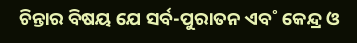ଚିନ୍ତାର ବିଷୟ ଯେ ସର୍ବ-ପୁରାତନ ଏବ˚ କେନ୍ଦ୍ର ଓ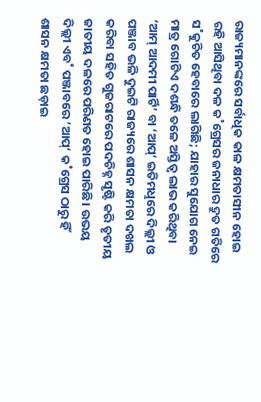ରାଜ୍ୟମାନଙ୍କରେ ସର୍ବାଧିକ କାଳ କ୍ଷମତାସୀନ ହୋଇ ରହି ଆସିଥିବା ଦଳ କ˚ଗ୍ରେସର ଜନାଧାର ଦ୍ରୁତ ଗତିରେ ସ˚କୁଚିତ ହେବାରେ ଲାଗିଛି; ଯାହାର ସୁଯୋଗ ନେଇ ମାତ୍ର ଗୋଟିଏ ଦଶନ୍ଧି ତଳେ ଅସ୍ତିତ୍ବ ଲାଭ କରିଥିବା ‘ଆମ୍‌ ଆଦମୀ ପାର୍ଟି’ ବା ‘ଆପ୍‌’ ଇତିମଧୢରେ ଦିଲ୍ଲୀ ଓ ପଞ୍ଜାବ ଭଳି ଦୁଇଟି ରାଜ୍ୟରେ ଶାସନ କ୍ଷମତା ଦଖଲ କରିବା ସହିତ ଗୁଜରାଟରେ ପଦଚିହ୍ନ ସୃଷ୍ଟି କରି ତୃତୀୟ ଜାତୀୟ ଦଳରେ ପରିଣତ ହୋଇ ପାରିଛି। ଉଭୟ ଦିଲ୍ଲୀ ଏବ˚ ପଞ୍ଜାବରେ ‘ଆପ୍‌’ କ˚ଗ୍ରେସ ଠାରୁ ହିଁ ଶାସନ କ୍ଷମତା ଛଡ଼ାଇ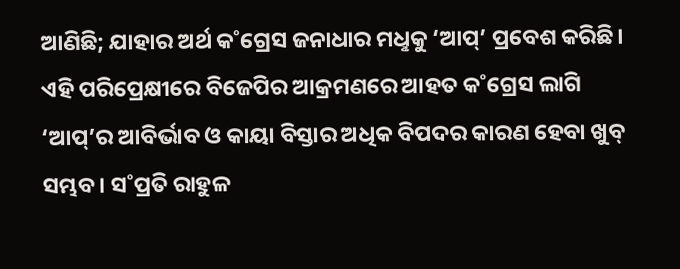ଆଣିଛି; ଯାହାର ଅର୍ଥ କ˚ଗ୍ରେସ ଜନାଧାର ମଧୢକୁ ‘ଆପ୍‌’ ପ୍ରବେଶ କରିଛି। ଏହି ପରିପ୍ରେକ୍ଷୀରେ ବିଜେପିର ଆକ୍ରମଣରେ ଆହତ କ˚ଗ୍ରେସ ଲାଗି ‘ଆପ୍‌’ର ଆବିର୍ଭାବ ଓ କାୟା ବିସ୍ତାର ଅଧିକ ବିପଦର କାରଣ ହେବା ଖୁବ୍‌ ସମ୍ଭବ। ସ˚ପ୍ରତି ରାହୁଳ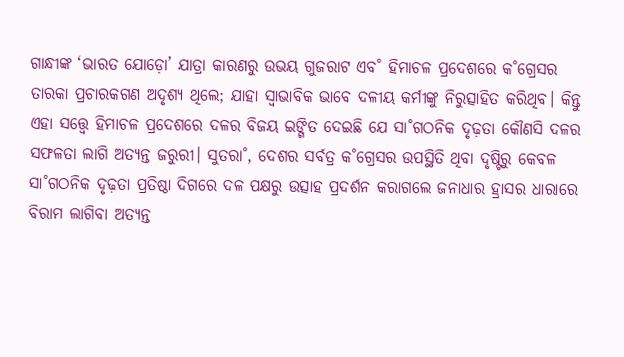ଗାନ୍ଧୀଙ୍କ ‘ଭାରତ ଯୋଡ଼ୋ’ ଯାତ୍ରା କାରଣରୁ ଉଭୟ ଗୁଜରାଟ ଏବ˚ ହିମାଚଳ ପ୍ରଦେଶରେ କ˚ଗ୍ରେସର ତାରକା ପ୍ରଚାରକଗଣ ଅଦୃଶ୍ୟ ଥିଲେ; ଯାହା ସ୍ବାଭାବିକ ଭାବେ ଦଳୀୟ କର୍ମୀଙ୍କୁ ନିରୁତ୍ସାହିତ କରିଥିବ। କିନ୍ତୁ ଏହା ସତ୍ତ୍ବେ ହିମାଚଳ ପ୍ରଦେଶରେ ଦଳର ବିଜୟ ଇଙ୍ଗିତ ଦେଇଛି ଯେ ସା˚ଗଠନିକ ଦୃଢ଼ତା କୌଣସି ଦଳର ସଫଳତା ଲାଗି ଅତ୍ୟନ୍ତ ଜରୁରୀ। ସୁତରା˚, ଦେଶର ସର୍ବତ୍ର କ˚ଗ୍ରେସର ଉପସ୍ଥିତି ଥିବା ଦୃଷ୍ଟିରୁ କେବଳ ସା˚ଗଠନିକ ଦୃଢ଼ତା ପ୍ରତିଷ୍ଠା ଦିଗରେ ଦଳ ପକ୍ଷରୁ ଉତ୍ସାହ ପ୍ରଦର୍ଶନ କରାଗଲେ ଜନାଧାର ହ୍ରାସର ଧାରାରେ ବିରାମ ଲାଗିବା ଅତ୍ୟନ୍ତ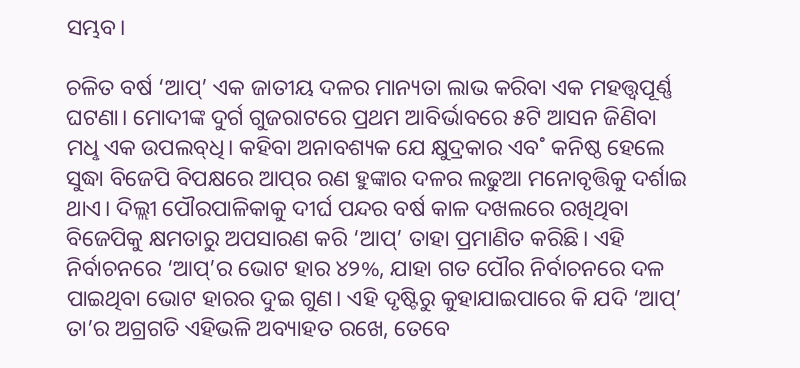ସମ୍ଭବ।

ଚଳିତ ବର୍ଷ ‘ଆପ୍‌’ ଏକ ଜାତୀୟ ଦଳର ମାନ୍ୟତା ଲାଭ କରିବା ଏକ ମହତ୍ତ୍ବପୂର୍ଣ୍ଣ ଘଟଣା। ମୋଦୀଙ୍କ ଦୁର୍ଗ ଗୁଜରାଟରେ ପ୍ରଥମ ଆବିର୍ଭାବରେ ୫ଟି ଆସନ ଜିଣିବା ମଧୢ ଏକ ଉପଲବ୍‌ଧି। କହିବା ଅନାବଶ୍ୟକ ଯେ କ୍ଷୁଦ୍ରକାର ଏବ˚ କନିଷ୍ଠ ହେଲେ ସୁଦ୍ଧା ବିଜେପି ବିପକ୍ଷରେ ଆପ୍‌ର ରଣ ହୁଙ୍କାର ଦଳର ଲଢୁଆ ମନୋବୃତ୍ତିକୁ ଦର୍ଶାଇ ଥାଏ। ଦିଲ୍ଲୀ ପୌରପାଳିକାକୁ ଦୀର୍ଘ ପନ୍ଦର ବର୍ଷ କାଳ ଦଖଲରେ ରଖିଥିବା ବିଜେପିକୁ କ୍ଷମତାରୁ ଅପସାରଣ କରି ‘ଆପ୍‌’ ତାହା ପ୍ରମାଣିତ କରିଛି। ଏହି ନିର୍ବାଚନରେ ‘ଆପ୍‌’ର ଭୋଟ ହାର ୪୨%, ଯାହା ଗତ ପୌର ନିର୍ବାଚନରେ ଦଳ ପାଇଥିବା ଭୋଟ ହାରର ଦୁଇ ଗୁଣ। ଏହି ଦୃଷ୍ଟିରୁ କୁହାଯାଇପାରେ କି ଯଦି ‘ଆପ୍‌’ ତା’ର ଅଗ୍ରଗତି ଏହିଭଳି ଅବ୍ୟାହତ ରଖେ, ତେବେ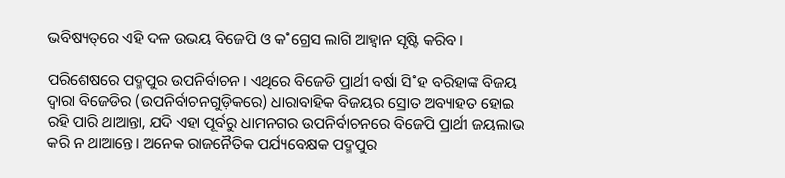ଭବିଷ୍ୟତ୍‌ରେ ଏହି ଦଳ ଉଭୟ ବିଜେପି ଓ କ˚ଗ୍ରେସ ଲାଗି ଆହ୍ବାନ ସୃଷ୍ଟି କରିବ।

ପରିଶେଷରେ ପଦ୍ମପୁର ଉପନିର୍ବାଚନ। ଏଥିରେ ବିଜେଡି ପ୍ରାର୍ଥୀ ବର୍ଷା ସି˚ହ ବରିହାଙ୍କ ବିଜୟ ଦ୍ବାରା ବିଜେଡିର (ଉପନିର୍ବାଚନଗୁଡ଼ିକରେ) ଧାରାବାହିକ ବିଜୟର ସ୍ରୋତ ଅବ୍ୟାହତ ହୋଇ ରହି ପାରି ଥାଆନ୍ତା, ଯଦି ଏହା ପୂର୍ବରୁ ଧାମନଗର ଉପନିର୍ବାଚନରେ ବିଜେପି ପ୍ରାର୍ଥୀ ଜୟଲାଭ କରି ନ ଥାଆନ୍ତେ। ଅନେକ ରାଜନୈତିକ ପର୍ଯ୍ୟବେକ୍ଷକ ପଦ୍ମପୁର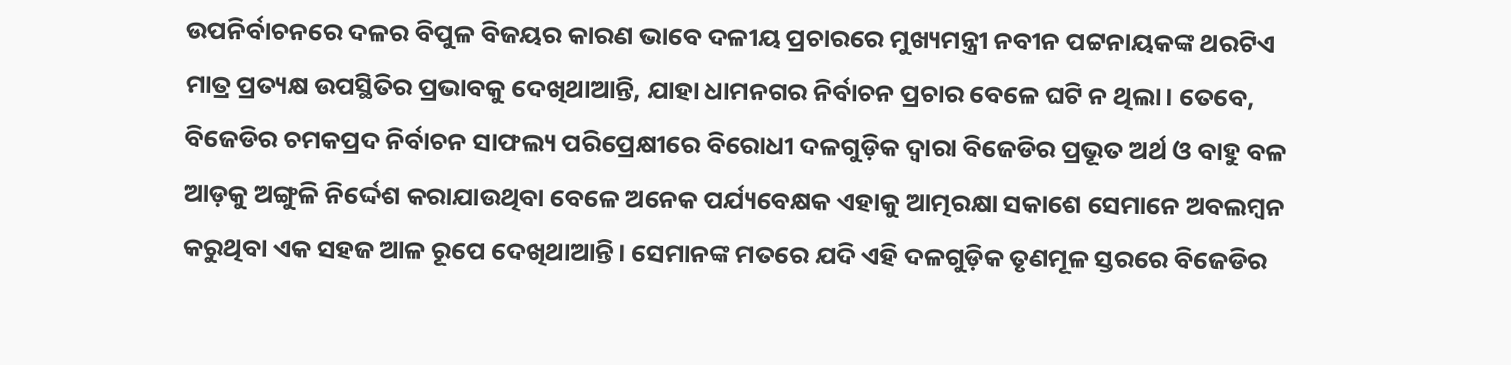ଉପନିର୍ବାଚନରେ ଦଳର ବିପୁଳ ବିଜୟର କାରଣ ଭାବେ ଦଳୀୟ ପ୍ରଚାରରେ ମୁଖ୍ୟମନ୍ତ୍ରୀ ନବୀନ ପଟ୍ଟନାୟକଙ୍କ ଥରଟିଏ ମାତ୍ର ପ୍ରତ୍ୟକ୍ଷ ଉପସ୍ଥିତିର ପ୍ରଭାବକୁ ଦେଖିଥାଆନ୍ତି, ଯାହା ଧାମନଗର ନିର୍ବାଚନ ପ୍ରଚାର ବେଳେ ଘଟି ନ ଥିଲା। ତେବେ, ବିଜେଡିର ଚମକପ୍ରଦ ନିର୍ବାଚନ ସାଫଲ୍ୟ ପରିପ୍ରେକ୍ଷୀରେ ବିରୋଧୀ ଦଳଗୁଡ଼ିକ ଦ୍ବାରା ବିଜେଡିର ପ୍ରଭୂତ ଅର୍ଥ ଓ ବାହୁ ବଳ ଆଡ଼କୁ ଅଙ୍ଗୁଳି ନିର୍ଦ୍ଦେଶ କରାଯାଉଥିବା ବେଳେ ଅନେକ ପର୍ଯ୍ୟବେକ୍ଷକ ଏହାକୁ ଆତ୍ମରକ୍ଷା ସକାଶେ ସେମାନେ ଅବଲମ୍ବନ କରୁଥିବା ଏକ ସହଜ ଆଳ ରୂପେ ଦେଖିଥାଆନ୍ତି। ସେମାନଙ୍କ ମତରେ ଯଦି ଏହି ଦଳଗୁଡ଼ିକ ତୃଣମୂଳ ସ୍ତରରେ ବିଜେଡିର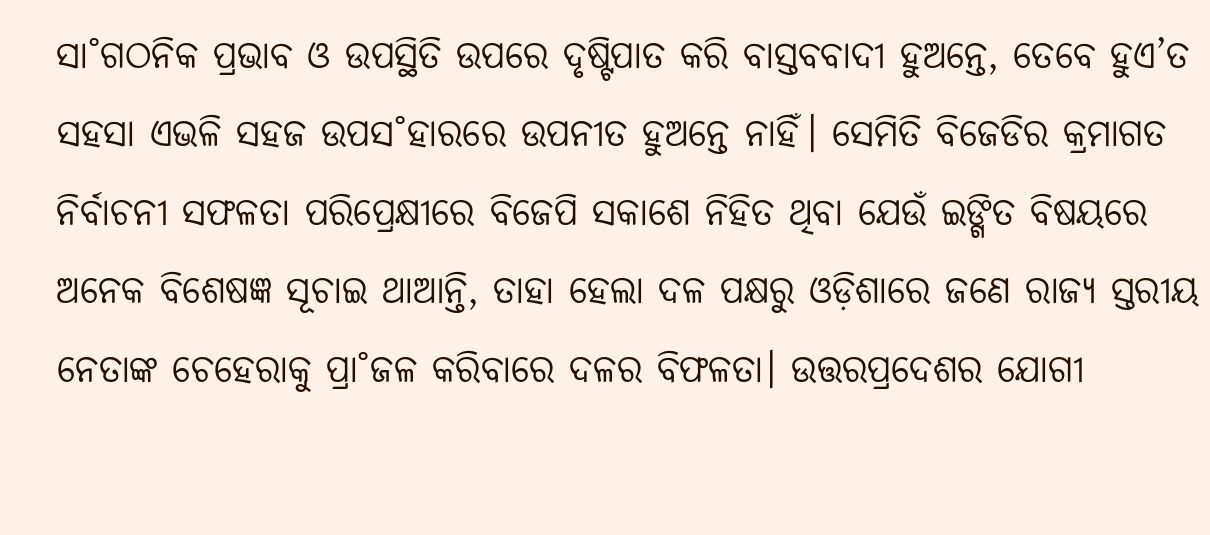ସା˚ଗଠନିକ ପ୍ରଭାବ ଓ ଉପସ୍ଥିତି ଉପରେ ଦୃଷ୍ଟିପାତ କରି ବାସ୍ତବବାଦୀ ହୁଅନ୍ତେ, ତେବେ ହୁଏ’ତ ସହସା ଏଭଳି ସହଜ ଉପସ˚ହାରରେ ଉପନୀତ ହୁଅନ୍ତେ ନାହିଁ। ସେମିତି ବିଜେଡିର କ୍ରମାଗତ ନିର୍ବାଚନୀ ସଫଳତା ପରିପ୍ରେକ୍ଷୀରେ ବିଜେପି ସକାଶେ ନିହିତ ଥିବା ଯେଉଁ ଇଙ୍ଗିତ ବିଷୟରେ ଅନେକ ବିଶେଷଜ୍ଞ ସୂଚାଇ ଥାଆନ୍ତି, ତାହା ହେଲା ଦଳ ପକ୍ଷରୁ ଓଡ଼ିଶାରେ ଜଣେ ରାଜ୍ୟ ସ୍ତରୀୟ ନେତାଙ୍କ ଚେହେରାକୁ ପ୍ରା˚ଜଳ କରିବାରେ ଦଳର ବିଫଳତା। ଉତ୍ତରପ୍ରଦେଶର ଯୋଗୀ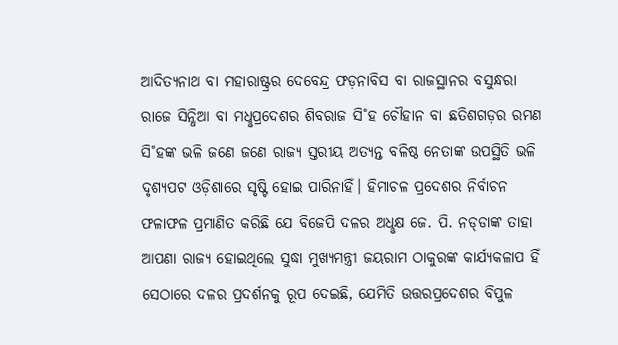ଆଦିତ୍ୟନାଥ ବା ମହାରାଷ୍ଟ୍ରର ଦେବେନ୍ଦ୍ର ଫଡ଼ନାବିସ ବା ରାଜସ୍ଥାନର ବସୁନ୍ଧରା ରାଜେ ସିନ୍ଧିଆ ବା ମଧୢପ୍ରଦେଶର ଶିବରାଜ ସି˚ହ ଚୌହାନ ବା ଛତିଶଗଡ଼ର ରମଣ ସି˚ହଙ୍କ ଭଳି ଜଣେ ଜଣେ ରାଜ୍ୟ ସ୍ତରୀୟ ଅତ୍ୟନ୍ତ ବଳିଷ୍ଠ ନେତାଙ୍କ ଉପସ୍ଥିତି ଭଳି ଦୃଶ୍ୟପଟ ଓଡ଼ିଶାରେ ସୃଷ୍ଟି ହୋଇ ପାରିନାହିଁ। ହିମାଚଳ ପ୍ରଦେଶର ନିର୍ବାଚନ ଫଳାଫଳ ପ୍ରମାଣିତ କରିଛି ଯେ ବିଜେପି ଦଳର ଅଧୢକ୍ଷ ଜେ. ପି. ନଡ୍‌ଡାଙ୍କ ତାହା ଆପଣା ରାଜ୍ୟ ହୋଇଥିଲେ ସୁଦ୍ଧା ମୁଖ୍ୟମନ୍ତ୍ରୀ ଜୟରାମ ଠାକୁରଙ୍କ କାର୍ଯ୍ୟକଳାପ ହିଁ ସେଠାରେ ଦଳର ପ୍ରଦର୍ଶନକୁ ରୂପ ଦେଇଛି, ଯେମିତି ଉତ୍ତରପ୍ରଦେଶର ବିପୁଳ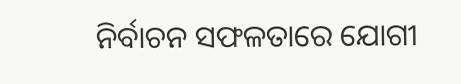ନିର୍ବାଚନ ସଫଳତାରେ ଯୋଗୀ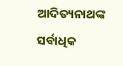ଆଦିତ୍ୟନାଥଙ୍କ ସର୍ବାଧିକ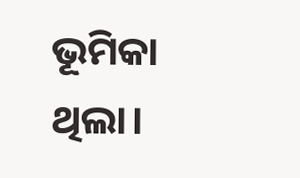ଭୂମିକା ଥିଲା।